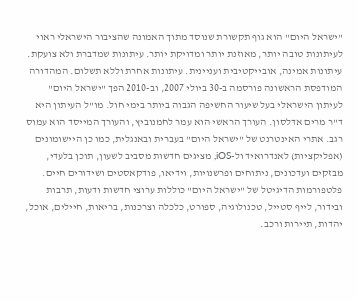"ישראל היום" הוא גוף תקשורת שנוסד מתוך האמונה שהציבור הישראלי ראוי לעיתונות טובה יותר, מאוזנת יותר ומדויקת יותר. עיתונות שמדברת ולא צועקת. עיתונות אמינה, אובייקטיבית ועניינית. עיתונות אחרת וללא תשלום. המהדורה המודפסת הראשונה פורסמה ב-30 ביולי 2007, וב-2010 הפך "ישראל היום" לעיתון הישראלי בעל שיעור החשיפה הגבוה ביותר בימי חול. מו"ל העיתון היא ד"ר מרים אדלסון. העורך הראשי הוא עמר לחמנוביץ, והעורך המייסד הוא עמוס רגב. אתרי האינטרנט של "ישראל היום" בעברית ובאנגלית, כמו כן היישומונים (אפליקציות) לאנדרואיד ול-iOS, מציגים חדשות מסביב לשעון, תוכן בלעדי, מבזקים ועדכונים, ניתוחים ופרשנויות, וידיאו, פודקאסטים ושידורים חיים. פלטפורמות הדיגיטל של "ישראל היום" כוללות ערוצי חדשות ודעות, תרבות ובידור, לייף סטייל, טכנולוגיה, ספורט, כלכלה וצרכנות, בריאות, חיילים, אוכל, יהדות, תיירות ורכב.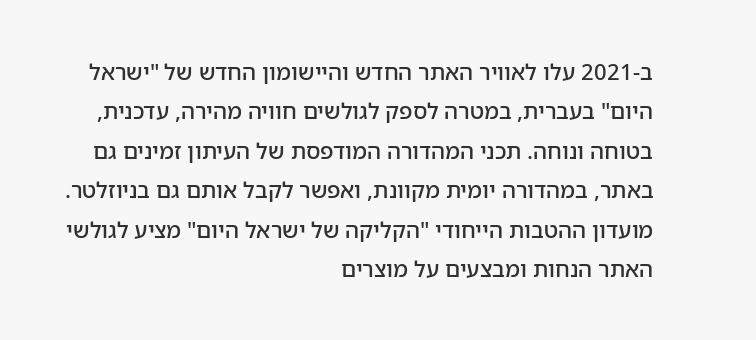ב-2021 עלו לאוויר האתר החדש והיישומון החדש של "ישראל היום" בעברית, במטרה לספק לגולשים חוויה מהירה, עדכנית, בטוחה ונוחה. תכני המהדורה המודפסת של העיתון זמינים גם באתר, במהדורה יומית מקוונת, ואפשר לקבל אותם גם בניוזלטר. מועדון ההטבות הייחודי "הקליקה של ישראל היום" מציע לגולשי האתר הנחות ומבצעים על מוצרים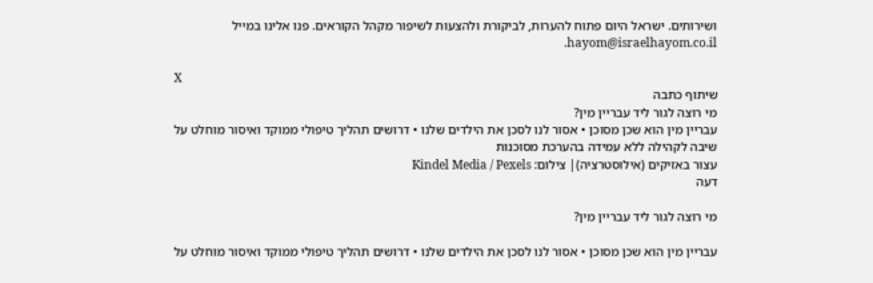ושירותים. ישראל היום פתוח להערות, לביקורת ולהצעות לשיפור מקהל הקוראים. פנו אלינו במייל hayom@israelhayom.co.il.

X
שיתוף כתבה
מי רוצה לגור ליד עבריין מין?
עבריין מין הוא שכן מסוכן • אסור לנו לסכן את הילדים שלנו • דרושים תהליך טיפולי ממוקד ואיסור מוחלט על שיבה לקהילה ללא עמידה בהערכת מסוכנות
עצור באזיקים (אילוסטרציה)| צילום: Kindel Media / Pexels
דעה

מי רוצה לגור ליד עבריין מין?

עבריין מין הוא שכן מסוכן • אסור לנו לסכן את הילדים שלנו • דרושים תהליך טיפולי ממוקד ואיסור מוחלט על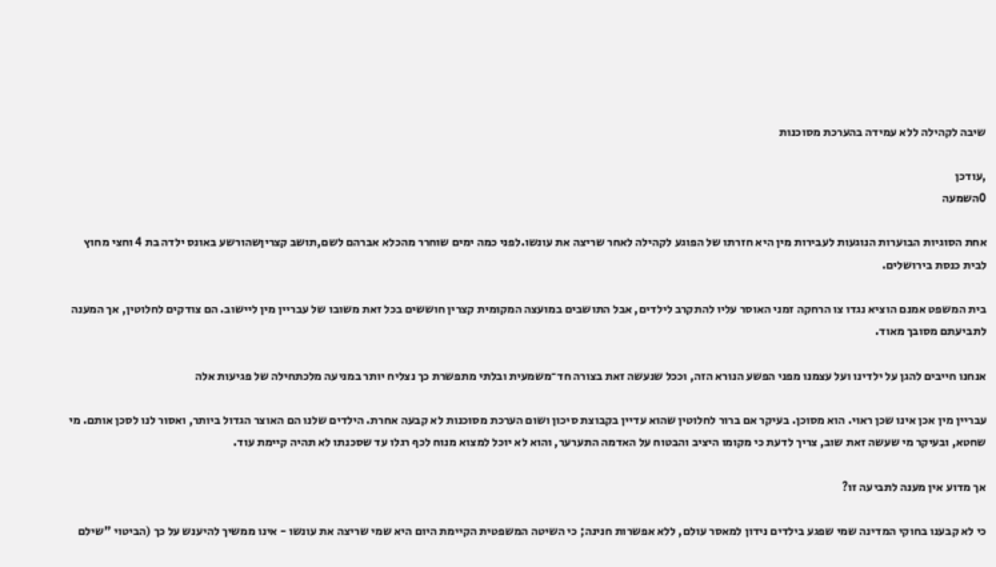שיבה לקהילה ללא עמידה בהערכת מסוכנות

,עודכן
0השמעה

אחת הסוגיות הבוערות הנוגעות לעבירות מין היא חזרתו של הפוגע לקהילה לאחר שריצה את עונשו.לפני כמה ימים שוחרר מהכלא אברהם לשם,תושב קצריןשהורשע באונס ילדה בת 4 וחצי מחוץ לבית כנסת בירושלים.

בית המשפט אמנם הוציא נגדו צו הרחקה זמני האוסר עליו להתקרב לילדים, אבל התושבים במועצה המקומית קצרין חוששים בכל זאת משובו של עבריין מין ליישוב. הם צודקים לחלוטין, אך המענה לתביעתם מסובך מאוד.

אנחנו חייבים להגן על ילדינו ועל עצמנו מפני הפשע הנורא הזה, וככל שנעשה זאת בצורה חד־משמעית ובלתי מתפשרת כך נצליח יותר במניעה מלכתחילה של פגיעות אלה

עבריין מין אכן אינו שכן ראוי. הוא מסוכן. בעיקר אם ברור לחלוטין שהוא עדיין בקבוצת סיכון ושום הערכת מסוכנות לא קבעה אחרת. הילדים שלנו הם האוצר הגדול ביותר, ואסור לנו לסכן אותם. מי שחטא, ובעיקר מי שעשה זאת שוב, צריך לדעת כי מקומו היציב והבטוח על האדמה התערער, והוא לא יוכל למצוא מנוח לכף רגלו עד שסכנתו לא תהיה קיימת עוד.

אך מדוע אין מענה לתביעה זו?

כי לא קבענו בחוקי המדינה שמי שפגע בילדים נידון למאסר עולם, ללא אפשרות חנינה; כי השיטה המשפטית הקיימת היום היא שמי שריצה את עונשו - אינו ממשיך להיענש על כך (הביטוי "שילם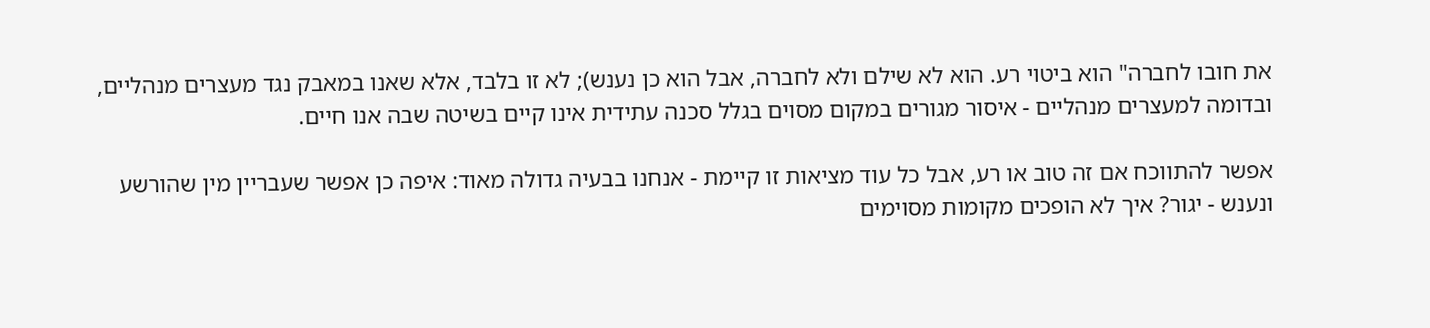את חובו לחברה" הוא ביטוי רע. הוא לא שילם ולא לחברה, אבל הוא כן נענש); לא זו בלבד, אלא שאנו במאבק נגד מעצרים מנהליים, ובדומה למעצרים מנהליים - איסור מגורים במקום מסוים בגלל סכנה עתידית אינו קיים בשיטה שבה אנו חיים.

אפשר להתווכח אם זה טוב או רע, אבל כל עוד מציאות זו קיימת - אנחנו בבעיה גדולה מאוד: איפה כן אפשר שעבריין מין שהורשע ונענש - יגור? איך לא הופכים מקומות מסוימים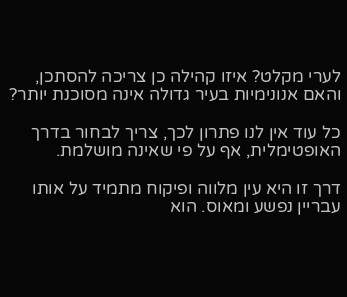לערי מקלט? איזו קהילה כן צריכה להסתכן, והאם אנונימיות בעיר גדולה אינה מסוכנת יותר?

כל עוד אין לנו פתרון לכך, צריך לבחור בדרך האופטימלית, אף על פי שאינה מושלמת.

דרך זו היא עין מלווה ופיקוח מתמיד על אותו עבריין נפשע ומאוס. הוא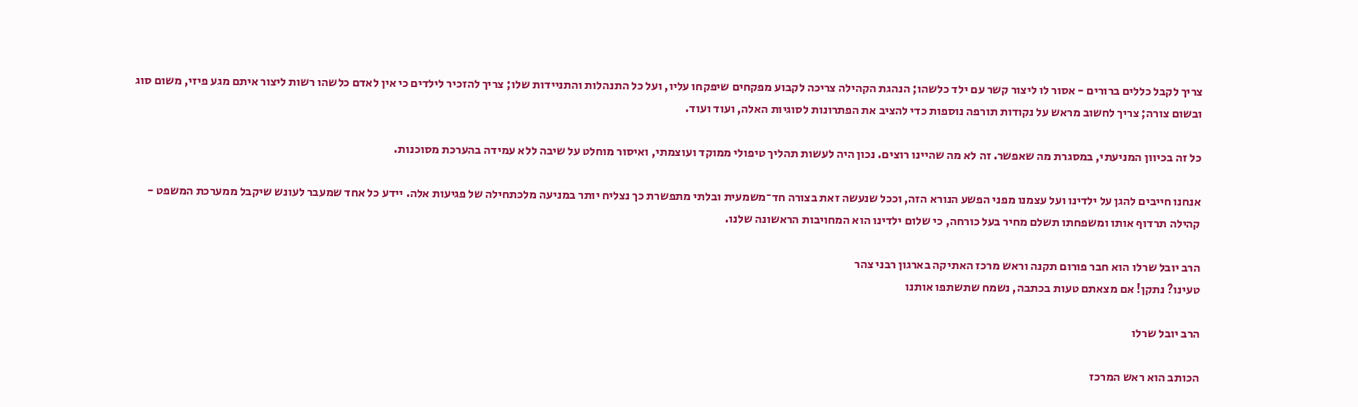צריך לקבל כללים ברורים - אסור לו ליצור קשר עם ילד כלשהו; הנהגת הקהילה צריכה לקבוע מפקחים שיפקחו עליו, ועל כל התנהלות והתניידות שלו; צריך להזכיר לילדים כי אין לאדם כלשהו רשות ליצור איתם מגע פיזי, משום סוג ובשום צורה; צריך לחשוב מראש על נקודות תורפה נוספות כדי להציב את הפתרונות לסוגיות האלה, ועוד ועוד.

כל זה בכיוון המניעתי, במסגרת מה שאפשר. זה לא מה שהיינו רוצים. נכון היה לעשות תהליך טיפולי ממוקד ועוצמתי, ואיסור מוחלט על שיבה ללא עמידה בהערכת מסוכנות.

אנחנו חייבים להגן על ילדינו ועל עצמנו מפני הפשע הנורא הזה, וככל שנעשה זאת בצורה חד־משמעית ובלתי מתפשרת כך נצליח יותר במניעה מלכתחילה של פגיעות אלה. יידע כל אחד שמעבר לעונש שיקבל ממערכת המשפט - קהילה תרדוף אותו ומשפחתו תשלם מחיר בעל כורחה, כי שלום ילדינו הוא המחויבות הראשונה שלנו.

הרב יובל שרלו הוא חבר פורום תקנה וראש מרכז האתיקה בארגון רבני צהר
טעינו? נתקן! אם מצאתם טעות בכתבה, נשמח שתשתפו אותנו

הרב יובל שרלו

הכותב הוא ראש המרכז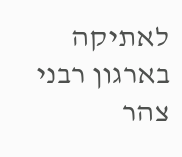לאתיקה בארגון רבני צהר